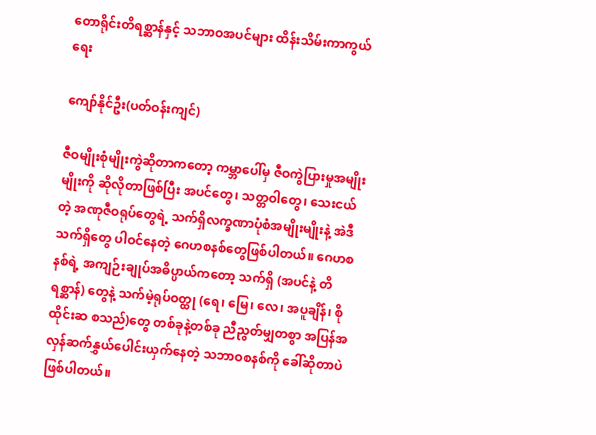တောရိုင်းတိရစ္ဆာန်နှင့် သဘာဝအပင်များ ထိန်းသိမ်းကာကွယ်ရေး

ကျော်နိုင်ဦး(ပတ်ဝန်းကျင်)

ဇီဝမျိုးစုံမျိုးကွဲဆိုတာကတော့ ကမ္ဘာပေါ်မှ ဇီဝကွဲပြားမှုအမျိုးမျိုးကို ဆိုလိုတာဖြစ်ပြီး အပင်တွေ၊ သတ္တဝါတွေ၊ သေးငယ်တဲ့ အဏုဇီဝရုပ်တွေရဲ့ သက်ရှိလက္ခဏာပုံစံအမျိုးမျိုးနဲ့ အဲဒီသက်ရှိတွေ ပါဝင်နေတဲ့ ဂေဟစနစ်တွေဖြစ်ပါတယ်။ ဂေဟစနစ်ရဲ့ အကျဉ်းချုပ်အဓိပ္ပာယ်ကတော့ သက်ရှိ (အပင်နဲ့ တိရစ္ဆာန်) တွေနဲ့ သက်မဲ့ရုပ်ဝတ္ထု (ရေ၊ မြေ၊ လေ၊ အပူချိန်၊ စိုထိုင်းဆ စသည်)တွေ တစ်ခုနဲ့တစ်ခု ညီညွတ်မျှတစွာ အပြန်အလှန်ဆက်နွှယ်ပေါင်းယှက်နေတဲ့ သဘာဝစနစ်ကို ခေါ်ဆိုတာပဲ ဖြစ်ပါတယ်။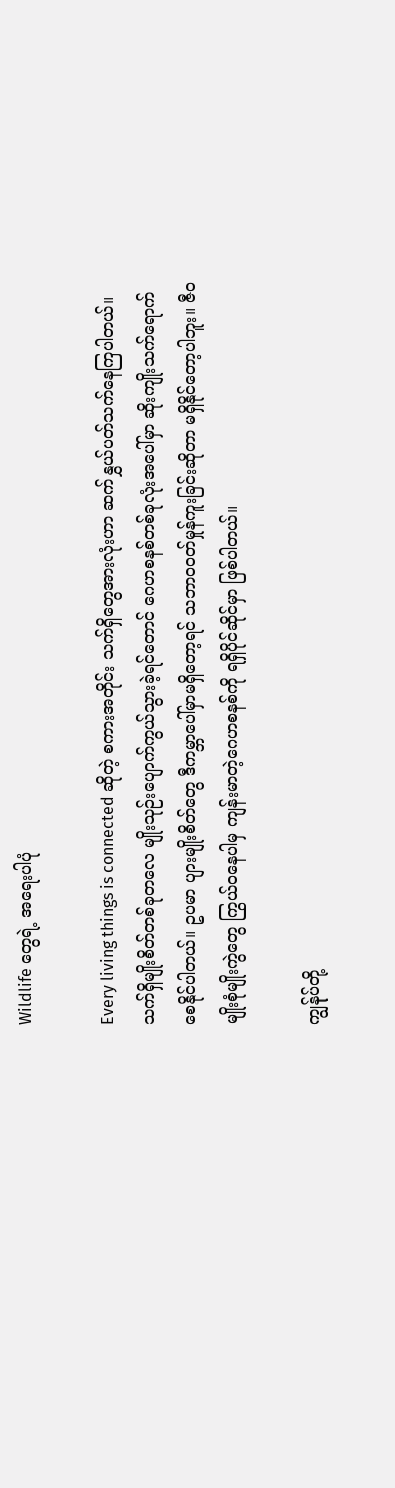Wildlife တွေရဲ့ အရေးပါပုံ

Every living things is connected ဆိုတဲ့ စကားအတိုင်း သက်ရှိတွေအားလုံးဟာ ဆက်နွှယ်ပတ်သက်နေကြပါတယ်။ သက်ရှိမျိုးစိတ်တစ်ခုတလေ မျိုးသုဉ်းပျောက်ကွယ်သွားခဲ့ရင်တောင် ဂေဟစနစ်တစ်ခုလုံးအပေါ်မှာ ဆိုးကျိုးသက်ရောက် စေနိုင်ပါတယ်။ ဥပမာ ပျားမျိုးစိတ်တွေ ဒီကမ္ဘာပေါ်မှာမရှိတော့ရင် သဘာဝဝတ်မှုန်ကူးခြင်းဆိုတာ မရှိနိုင်တော့ပါဘူး။ ဇီဝမျိုးစုံမျိုးကွဲတွေ ကြွယ်ဝနေပါမှ ကျန်းမာတဲ့ဂေဟစနစ်ကို ရရှိပိုင်ဆိုင်မှာ ဖြစ်ပါတယ်။

ကျွန်ုပ်တို့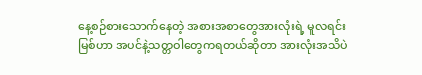နေ့စဉ်စားသောက်နေတဲ့ အစားအစာတွေအားလုံးရဲ့ မူလရင်းမြစ်ဟာ အပင်နဲ့သတ္တဝါတွေကရတယ်ဆိုတာ အားလုံးအသိပဲ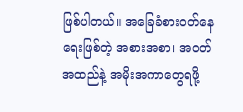ဖြစ်ပါတယ်။ အခြေခံစားဝတ်နေရေးဖြစ်တဲ့ အစားအစာ၊ အဝတ်အထည်နဲ့ အမိုးအကာတွေရဖို့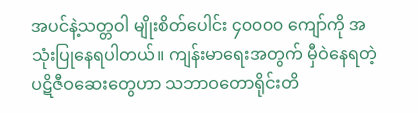အပင်နဲ့သတ္တဝါ မျိုးစိတ်ပေါင်း ၄၀၀၀၀ ကျော်ကို အသုံးပြုနေရပါတယ်။ ကျန်းမာရေးအတွက် မှီဝဲနေရတဲ့ ပဋိဇီဝဆေးတွေဟာ သဘာဝတောရိုင်းတိ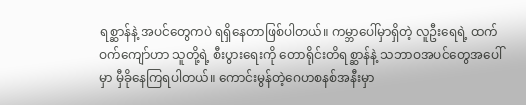ရစ္ဆာန်နဲ့ အပင်တွေကပဲ ရရှိနေတာဖြစ်ပါတယ်။ ကမ္ဘာပေါ်မှာရှိတဲ့ လူဦးရေရဲ့ ထက်ဝက်ကျော်ဟာ သူတို့ရဲ့ စီးပွားရေးကို တောရိုင်းတိရစ္ဆာန်နဲ့ သဘာဝအပင်တွေအပေါ်မှာ မှီခိုနေကြရပါတယ်။ ကောင်းမွန်တဲ့ဂေဟစနစ်အနီးမှာ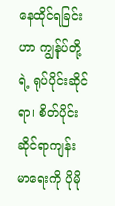နေထိုင်ရခြင်းဟာ ကျွန်ုပ်တို့ရဲ့ ရုပ်ပိုင်းဆိုင်ရာ၊ စိတ်ပိုင်းဆိုင်ရာကျန်းမာရေးကို ပိုမို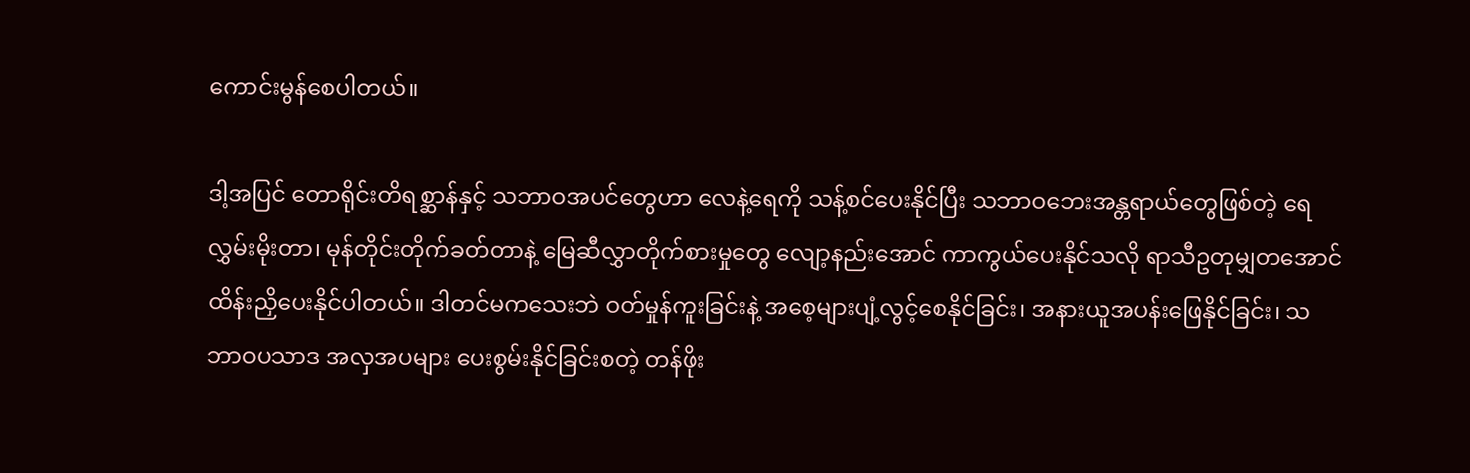ကောင်းမွန်စေပါတယ်။

ဒါ့အပြင် တောရိုင်းတိရစ္ဆာန်နှင့် သဘာဝအပင်တွေဟာ လေနဲ့ရေကို သန့်စင်ပေးနိုင်ပြီး သဘာဝဘေးအန္တရာယ်တွေဖြစ်တဲ့ ရေလွှမ်းမိုးတာ၊ မုန်တိုင်းတိုက်ခတ်တာနဲ့ မြေဆီလွှာတိုက်စားမှုတွေ လျော့နည်းအောင် ကာကွယ်ပေးနိုင်သလို ရာသီဥတုမျှတအောင် ထိန်းညှိပေးနိုင်ပါတယ်။ ဒါတင်မကသေးဘဲ ဝတ်မှုန်ကူးခြင်းနဲ့ အစေ့များပျံ့လွင့်စေနိုင်ခြင်း၊ အနားယူအပန်းဖြေနိုင်ခြင်း၊ သဘာဝပသာဒ အလှအပများ ပေးစွမ်းနိုင်ခြင်းစတဲ့ တန်ဖိုး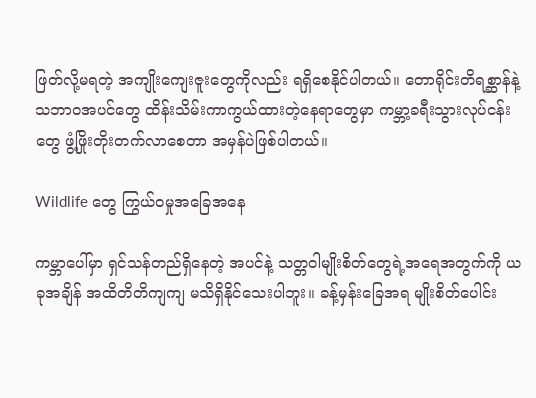ဖြတ်လို့မရတဲ့ အကျိုးကျေးဇူးတွေကိုလည်း ရရှိစေနိုင်ပါတယ်။ တောရိုင်းတိရစ္ဆာန်နဲ့ သဘာဝအပင်တွေ ထိန်းသိမ်းကာကွယ်ထားတဲ့နေရာတွေမှာ ကမ္ဘာ့ခရီးသွားလုပ်ငန်းတွေ ဖွံ့ဖြိုးတိုးတက်လာစေတာ အမှန်ပဲဖြစ်ပါတယ်။

Wildlife တွေ ကြွယ်ဝမှုအခြေအနေ

ကမ္ဘာပေါ်မှာ ရှင်သန်တည်ရှိနေတဲ့ အပင်နဲ့ သတ္တဝါမျိုးစိတ်တွေရဲ့အရေအတွက်ကို ယခုအချိန် အထိတိတိကျကျ မသိရှိနိုင်သေးပါဘူး။ ခန့်မှန်းခြေအရ မျိုးစိတ်ပေါင်း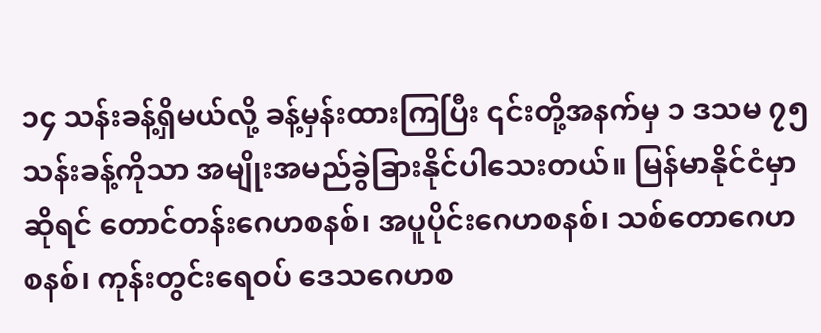၁၄ သန်းခန့်ရှိမယ်လို့ ခန့်မှန်းထားကြပြီး ၎င်းတို့အနက်မှ ၁ ဒသမ ၇၅ သန်းခန့်ကိုသာ အမျိုးအမည်ခွဲခြားနိုင်ပါသေးတယ်။ မြန်မာနိုင်ငံမှာဆိုရင် တောင်တန်းဂေဟစနစ်၊ အပူပိုင်းဂေဟစနစ်၊ သစ်တောဂေဟစနစ်၊ ကုန်းတွင်းရေဝပ် ဒေသဂေဟစ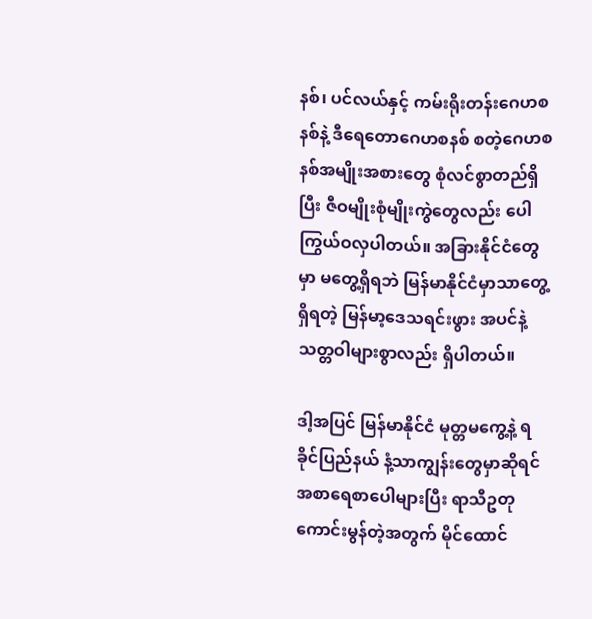နစ်၊ ပင်လယ်နှင့် ကမ်းရိုးတန်းဂေဟစနစ်နဲ့ ဒီရေတောဂေဟစနစ် စတဲ့ဂေဟစနစ်အမျိုးအစားတွေ စုံလင်စွာတည်ရှိပြီး ဇီဝမျိုးစုံမျိုးကွဲတွေလည်း ပေါကြွယ်ဝလှပါတယ်။ အခြားနိုင်ငံတွေမှာ မတွေ့ရှိရဘဲ မြန်မာနိုင်ငံမှာသာတွေ့ရှိရတဲ့ မြန်မာ့ဒေသရင်းဖွား အပင်နဲ့သတ္တဝါများစွာလည်း ရှိပါတယ်။

ဒါ့အပြင် မြန်မာနိုင်ငံ မုတ္တမကွေ့နဲ့ ရခိုင်ပြည်နယ် နံ့သာကျွန်းတွေမှာဆိုရင် အစာရေစာပေါများပြီး ရာသီဥတုကောင်းမွန်တဲ့အတွက် မိုင်ထောင်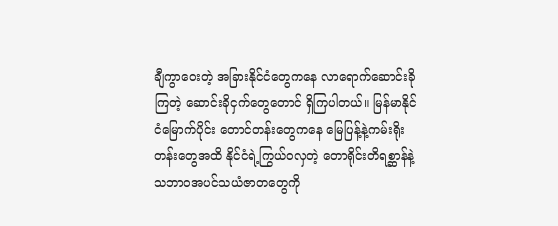ချီကွာဝေးတဲ့ အခြားနိုင်ငံတွေကနေ လာရောက်ဆောင်းခိုကြတဲ့ ဆောင်းခိုငှက်တွေတောင် ရှိကြပါတယ်။ မြန်မာနိုင်ငံမြောက်ပိုင်း တောင်တန်းတွေကနေ မြေပြန့်နဲ့ကမ်းရိုးတန်းတွေအထိ နိုင်ငံရဲ့ကြွယ်ဝလှတဲ့ တောရိုင်းတိရစ္ဆာန်နဲ့ သဘာဝအပင်သယံဇာတတွေကို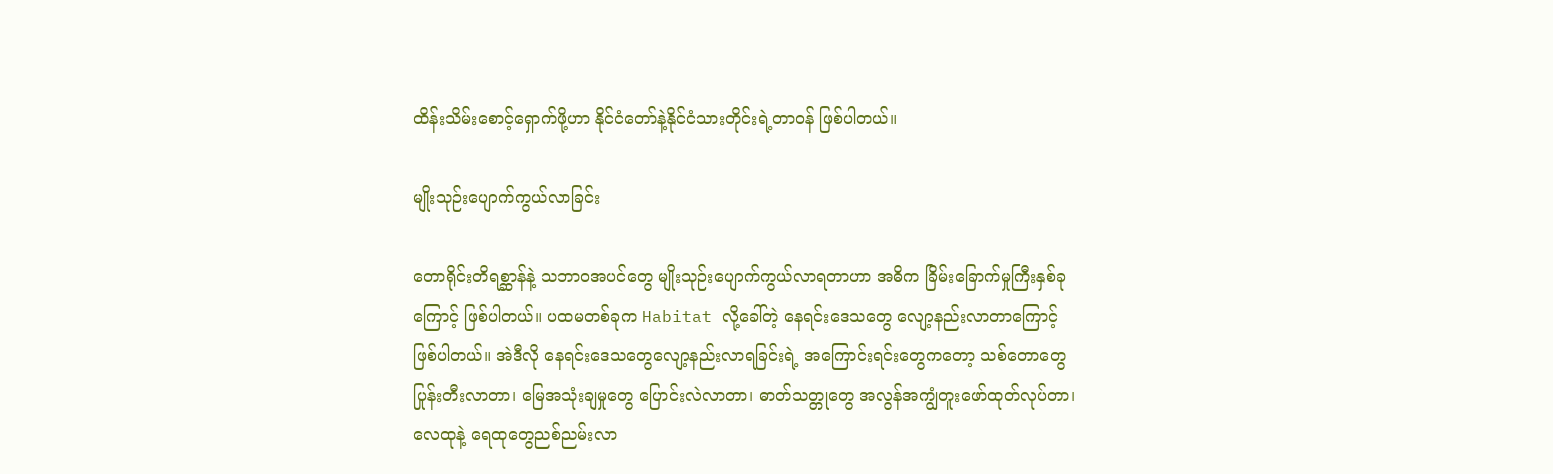ထိန်းသိမ်းစောင့်ရှောက်ဖို့ဟာ နိုင်ငံတော်နဲ့နိုင်ငံသားတိုင်းရဲ့တာဝန် ဖြစ်ပါတယ်။

မျိုးသုဉ်းပျောက်ကွယ်လာခြင်း

တောရိုင်းတိရစ္ဆာန်နဲ့ သဘာဝအပင်တွေ မျိုးသုဉ်းပျောက်ကွယ်လာရတာဟာ အဓိက ခြိမ်းခြောက်မှုကြီးနှစ်ခုကြောင့် ဖြစ်ပါတယ်။ ပထမတစ်ခုက Habitat လို့ခေါ်တဲ့ နေရင်းဒေသတွေ လျော့နည်းလာတာကြောင့် ဖြစ်ပါတယ်။ အဲဒီလို နေရင်းဒေသတွေလျော့နည်းလာရခြင်းရဲ့ အကြောင်းရင်းတွေကတော့ သစ်တောတွေပြုန်းတီးလာတာ၊ မြေအသုံးချမှုတွေ ပြောင်းလဲလာတာ၊ ဓာတ်သတ္တုတွေ အလွန်အကျွံတူးဖော်ထုတ်လုပ်တာ၊ လေထုနဲ့ ရေထုတွေညစ်ညမ်းလာ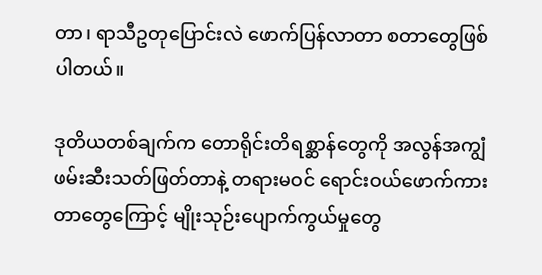တာ၊ ရာသီဥတုပြောင်းလဲ ဖောက်ပြန်လာတာ စတာတွေဖြစ်ပါတယ်။

ဒုတိယတစ်ချက်က တောရိုင်းတိရစ္ဆာန်တွေကို အလွန်အကျွံ ဖမ်းဆီးသတ်ဖြတ်တာနဲ့ တရားမဝင် ရောင်းဝယ်ဖောက်ကားတာတွေကြောင့် မျိုးသုဉ်းပျောက်ကွယ်မှုတွေ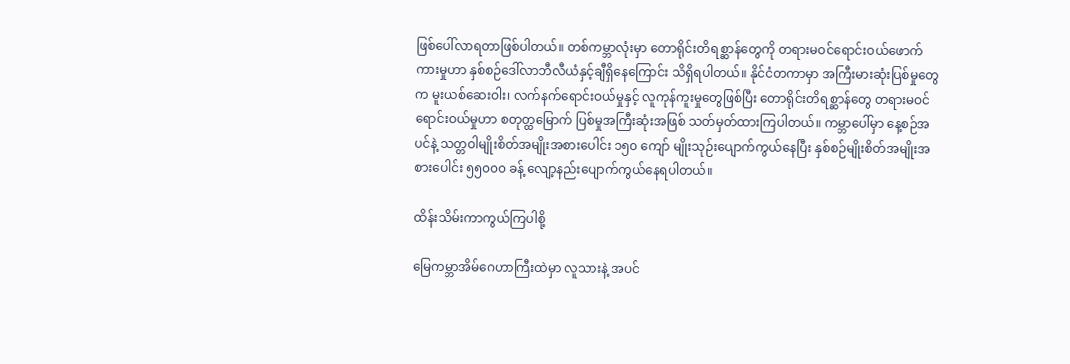ဖြစ်ပေါ်လာရတာဖြစ်ပါတယ်။ တစ်ကမ္ဘာလုံးမှာ တောရိုင်းတိရစ္ဆာန်တွေကို တရားမဝင်ရောင်းဝယ်ဖောက်ကားမှုဟာ နှစ်စဉ်ဒေါ်လာဘီလီယံနှင့်ချီရှိနေကြောင်း သိရှိရပါတယ်။ နိုင်ငံတကာမှာ အကြီးမားဆုံးပြစ်မှုတွေက မူးယစ်ဆေးဝါး၊ လက်နက်ရောင်းဝယ်မှုနှင့် လူကုန်ကူးမှုတွေဖြစ်ပြီး တောရိုင်းတိရစ္ဆာန်တွေ တရားမဝင်ရောင်းဝယ်မှုဟာ စတုတ္ထမြောက် ပြစ်မှုအကြီးဆုံးအဖြစ် သတ်မှတ်ထားကြပါတယ်။ ကမ္ဘာပေါ်မှာ နေ့စဉ်အပင်နဲ့ သတ္တဝါမျိုးစိတ်အမျိုးအစားပေါင်း ၁၅၀ ကျော် မျိုးသုဉ်းပျောက်ကွယ်နေပြီး နှစ်စဉ်မျိုးစိတ်အမျိုးအစားပေါင်း ၅၅၀၀၀ ခန့် လျော့နည်းပျောက်ကွယ်နေရပါတယ်။

ထိန်းသိမ်းကာကွယ်ကြပါစို့

မြေကမ္ဘာအိမ်ဂေဟာကြီးထဲမှာ လူသားနဲ့ အပင်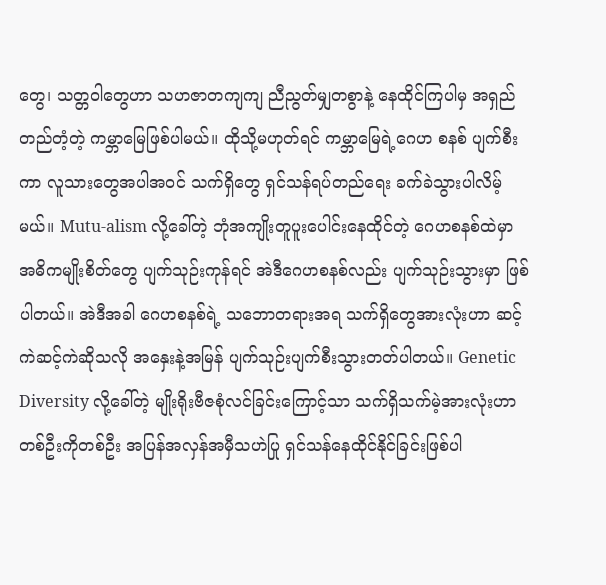တွေ၊ သတ္တဝါတွေဟာ သဟဇာတကျကျ ညီညွတ်မျှတစွာနဲ့ နေထိုင်ကြပါမှ အရှည်တည်တံ့တဲ့ ကမ္ဘာမြေဖြစ်ပါမယ်။ ထိုသို့မဟုတ်ရင် ကမ္ဘာမြေရဲ့ဂေဟ စနစ် ပျက်စီးကာ လူသားတွေအပါအဝင် သက်ရှိတွေ ရှင်သန်ရပ်တည်ရေး ခက်ခဲသွားပါလိမ့်မယ်။ Mutu-alism လို့ခေါ်တဲ့ ဘုံအကျိုးတူပူးပေါင်းနေထိုင်တဲ့ ဂေဟစနစ်ထဲမှာ အဓိကမျိုးစိတ်တွေ ပျက်သုဉ်းကုန်ရင် အဲဒီဂေဟစနစ်လည်း ပျက်သုဉ်းသွားမှာ ဖြစ်ပါတယ်။ အဲဒီအခါ ဂေဟစနစ်ရဲ့ သဘောတရားအရ သက်ရှိတွေအားလုံးဟာ ဆင့်ကဲဆင့်ကဲဆိုသလို အနှေးနဲ့အမြန် ပျက်သုဉ်းပျက်စီးသွားတတ်ပါတယ်။ Genetic Diversity လို့ခေါ်တဲ့ မျိုးရိုးဗီဇစုံလင်ခြင်းကြောင့်သာ သက်ရှိသက်မဲ့အားလုံးဟာ တစ်ဦးကိုတစ်ဦး အပြန်အလှန်အမှီသဟဲပြု ရှင်သန်နေထိုင်နိုင်ခြင်းဖြစ်ပါ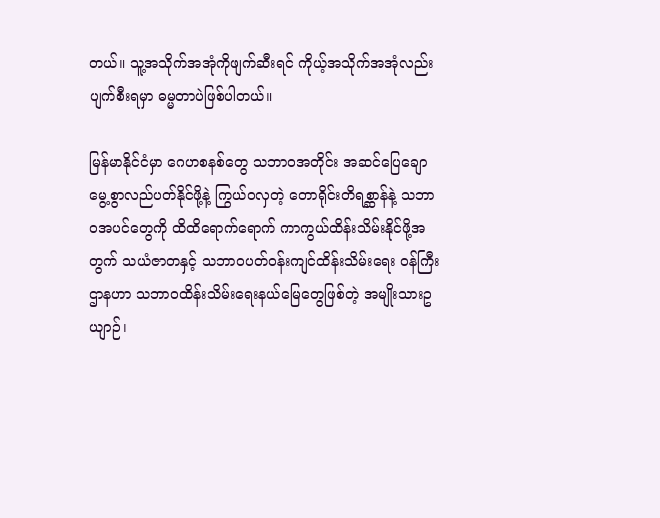တယ်။ သူ့အသိုက်အအုံကိုဖျက်ဆီးရင် ကိုယ့်အသိုက်အအုံလည်း ပျက်စီးရမှာ ဓမ္မတာပဲဖြစ်ပါတယ်။

မြန်မာနိုင်ငံမှာ ဂေဟစနစ်တွေ သဘာဝအတိုင်း အဆင်ပြေချောမွေ့စွာလည်ပတ်နိုင်ဖို့နဲ့ ကြွယ်ဝလှတဲ့ တောရိုင်းတိရစ္ဆာန်နဲ့ သဘာဝအပင်တွေကို ထိထိရောက်ရောက် ကာကွယ်ထိန်းသိမ်းနိုင်ဖို့အတွက် သယံဇာတနှင့် သဘာဝပတ်ဝန်းကျင်ထိန်းသိမ်းရေး ဝန်ကြီးဌာနဟာ သဘာဝထိန်းသိမ်းရေးနယ်မြေတွေဖြစ်တဲ့ အမျိုးသားဥယျာဉ်၊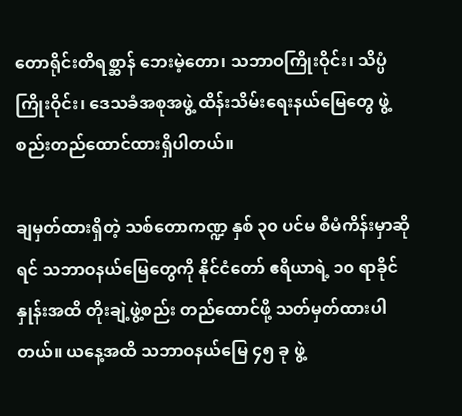တောရိုင်းတိရစ္ဆာန် ဘေးမဲ့တော၊ သဘာဝကြိုးဝိုင်း၊ သိပ္ပံကြိုးဝိုင်း၊ ဒေသခံအစုအဖွဲ့ ထိန်းသိမ်းရေးနယ်မြေတွေ ဖွဲ့စည်းတည်ထောင်ထားရှိပါတယ်။

ချမှတ်ထားရှိတဲ့ သစ်တောကဏ္ဍ နှစ် ၃၀ ပင်မ စီမံကိန်းမှာဆိုရင် သဘာဝနယ်မြေတွေကို နိုင်ငံတော် ဧရိယာရဲ့ ၁၀ ရာခိုင်နှုန်းအထိ တိုးချဲ့ဖွဲ့စည်း တည်ထောင်ဖို့ သတ်မှတ်ထားပါတယ်။ ယနေ့အထိ သဘာဝနယ်မြေ ၄၅ ခု ဖွဲ့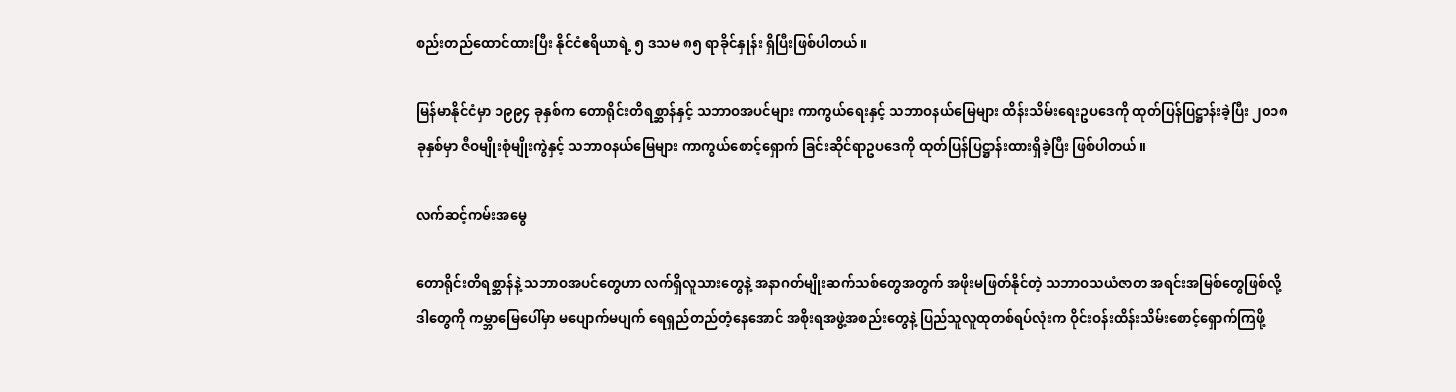စည်းတည်ထောင်ထားပြီး နိုင်ငံဧရိယာရဲ့ ၅ ဒသမ ၈၅ ရာခိုင်နှုန်း ရှိပြီးဖြစ်ပါတယ်။

မြန်မာနိုင်ငံမှာ ၁၉၉၄ ခုနှစ်က တောရိုင်းတိရစ္ဆာန်နှင့် သဘာဝအပင်များ ကာကွယ်ရေးနှင့် သဘာဝနယ်မြေများ ထိန်းသိမ်းရေးဥပဒေကို ထုတ်ပြန်ပြဋ္ဌာန်းခဲ့ပြီး ၂၀၁၈ ခုနှစ်မှာ ဇီဝမျိုးစုံမျိုးကွဲနှင့် သဘာဝနယ်မြေများ ကာကွယ်စောင့်ရှောက် ခြင်းဆိုင်ရာဥပဒေကို ထုတ်ပြန်ပြဋ္ဌာန်းထားရှိခဲ့ပြီး ဖြစ်ပါတယ်။

လက်ဆင့်ကမ်းအမွေ

တောရိုင်းတိရစ္ဆာန်နဲ့ သဘာဝအပင်တွေဟာ လက်ရှိလူသားတွေနဲ့ အနာဂတ်မျိုးဆက်သစ်တွေအတွက် အဖိုးမဖြတ်နိုင်တဲ့ သဘာဝသယံဇာတ အရင်းအမြစ်တွေဖြစ်လို့ ဒါတွေကို ကမ္ဘာမြေပေါ်မှာ မပျောက်မပျက် ရေရှည်တည်တံ့နေအောင် အစိုးရအဖွဲ့အစည်းတွေနဲ့ ပြည်သူလူထုတစ်ရပ်လုံးက ဝိုင်းဝန်းထိန်းသိမ်းစောင့်ရှောက်ကြဖို့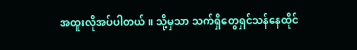အထူးလိုအပ်ပါတယ်။ သို့မှသာ သက်ရှိတွေရှင်သန်နေထိုင်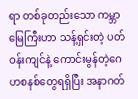ရာ တစ်ခုတည်းသော ကမ္ဘာမြေကြီးဟာ သန့်ရှင်းတဲ့ ပတ်ဝန်းကျင်နဲ့ ကောင်းမွန်တဲ့ဂေဟစနစ်တွေရရှိပြီး အနာဂတ်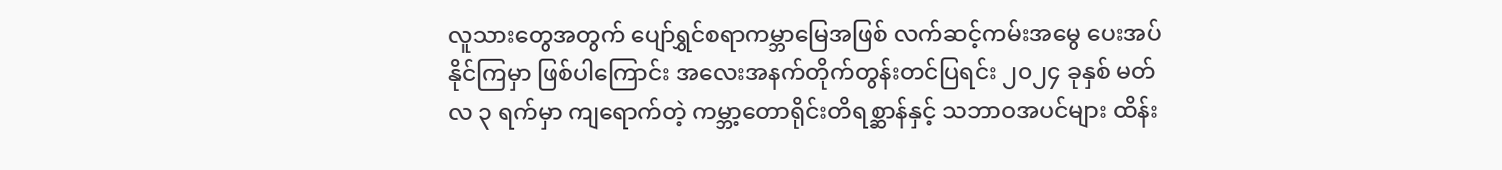လူသားတွေအတွက် ပျော်ရွှင်စရာကမ္ဘာမြေအဖြစ် လက်ဆင့်ကမ်းအမွေ ပေးအပ်နိုင်ကြမှာ ဖြစ်ပါကြောင်း အလေးအနက်တိုက်တွန်းတင်ပြရင်း ၂၀၂၄ ခုနှစ် မတ်လ ၃ ရက်မှာ ကျရောက်တဲ့ ကမ္ဘာ့တောရိုင်းတိရစ္ဆာန်နှင့် သဘာဝအပင်များ ထိန်း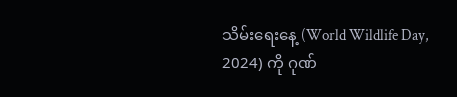သိမ်းရေးနေ့ (World Wildlife Day, 2024) ကို ဂုဏ်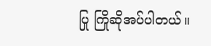ပြု ကြိုဆိုအပ်ပါတယ်။